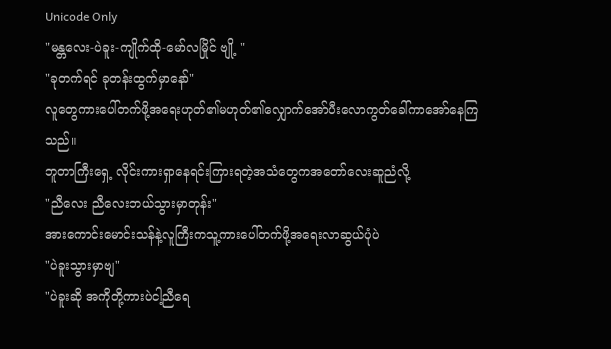Unicode Only
"မန္တလေး-ပဲခူး-ကျိုက်ထို-မော်လမြိုင် ဗျို့ "
"ခုတက်ရင် ခုတန်းထွက်မှာနော်"
လူတွေကားပေါ်တက်ဖို့အရေးဟုတ်၏မဟုတ်၏လျှောက်အော်ပီးလောကွတ်ခေါ်ကာအော်နေကြသည်။
ဘူတာကြီးရှေ့ လိုင်းကားရှာနေရင်းကြားရတဲ့အသံတွေကအတော်လေးဆူညံလို့
"ညီလေး ညီလေးဘယ်သွားမှာတုန်း"
အားကောင်းမောင်းသန်နဲ့လူကြီးကသူ့ကားပေါ်တက်ဖို့အရေးလာဆွယ်ပုံပဲ
"ပဲခူးသွားမှာဗျ"
"ပဲခူးဆို အကိုတို့ကားပဲငါ့ညီရေ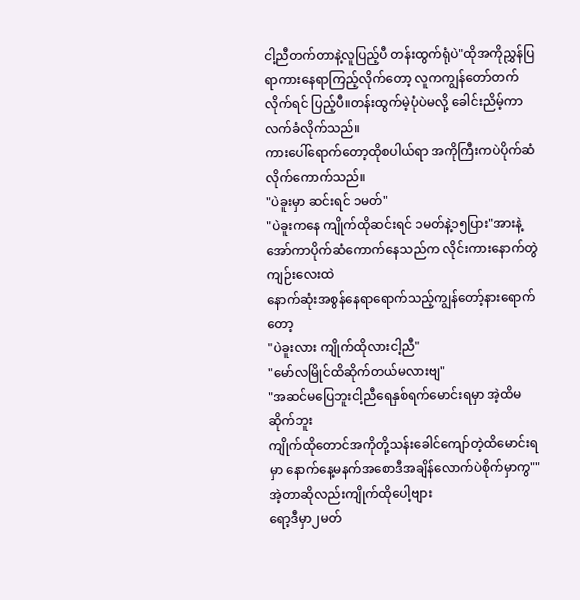ငါ့ညီတက်တာနဲ့လူပြည့်ပီ တန်းထွက်ရုံပဲ"ထိုအကိုညွှန်ပြရာကားနေရာကြည့်လိုက်တော့ လူကကျွန်တော်တက်လိုက်ရင် ပြည့်ပီ။တန်းထွက်မဲ့ပုံပဲမလို့ ခေါင်းညိမ့်ကာလက်ခံလိုက်သည်။
ကားပေါ်ရောက်တော့ထိုစပါယ်ရာ အကိုကြီးကပဲပိုက်ဆံလိုက်ကောက်သည်။
"ပဲခူးမှာ ဆင်းရင် ၁မတ်"
"ပဲခူးကနေ ကျိုက်ထိုဆင်းရင် ၁မတ်နဲ့၁၅ပြား"အားနဲ့အော်ကာပိုက်ဆံကောက်နေသည်က လိုင်းကားနောက်တွဲကျဉ်းလေးထဲ
နောက်ဆုံးအစွန်နေရာရောက်သည့်ကျွန်တော့်နားရောက်တော့
"ပဲခူးလား ကျိုက်ထိုလားငါ့ညီ"
"မော်လမြိုင်ထိဆိုက်တယ်မလားဗျ"
"အဆင်မပြေဘူးငါ့ညီရေနှစ်ရက်မောင်းရမှာ အဲ့ထိမဆိုက်ဘူး
ကျိုက်ထိုတောင်အကိုတို့သန်းခေါင်ကျော်တဲ့ထိမောင်းရမှာ နောက်နေ့မနက်အစောဒီအချိန်လောက်ပဲစိုက်မှာကွ""အဲ့တာဆိုလည်းကျိုက်ထိုပေါ့ဗျား
ရော့ဒီမှာ၂မတ်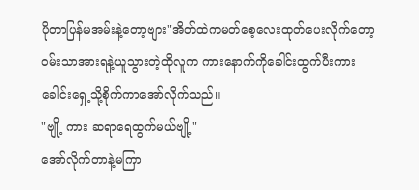ပိုတာပြန်မအမ်းနဲ့တော့ဗျား"အိတ်ထဲကမတ်စေ့လေးထုတ်ပေးလိုက်တော့ဝမ်းသာအားရနဲ့ယူသွားတဲ့ထိုလူက ကားနောက်ကိုခေါင်းထွက်ပီးကားခေါင်းရှေ့သို့စိုက်ကာအော်လိုက်သည်။
"ဗျို့ ကား ဆရာရေထွက်မယ်ဗျို့"
အော်လိုက်တာနဲ့မကြာ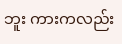ဘူး ကားကလည်း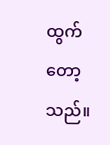ထွက်တော့သည်။